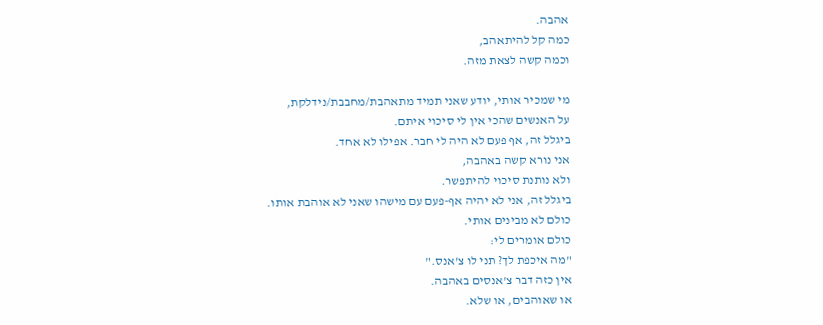אהבה.
כמה קל להיתאהב,
וכמה קשה לצאת מזה.

מי שמכיר אותי, יודע שאני תמיד מתאהבת/מחבבת/נידלקת,
על האנשים שהכי אין לי סיכוי איתם.
ביגלל זה, אף פעם לא היה לי חבר. אפילו לא אחד.
אני נורא קשה באהבה,
ולא נותנת סיכוי להיתפשר.
ביגלל זה, אני לא יהיה אף-פעם עם מישהו שאני לא אוהבת אותו.
כולם לא מבינים אותי.
כולם אומרים לי:
"מה איכפת לך? תני לו צ'אנס."
אין כזה דבר צ'אנסים באהבה.
או שאוהבים, או שלא.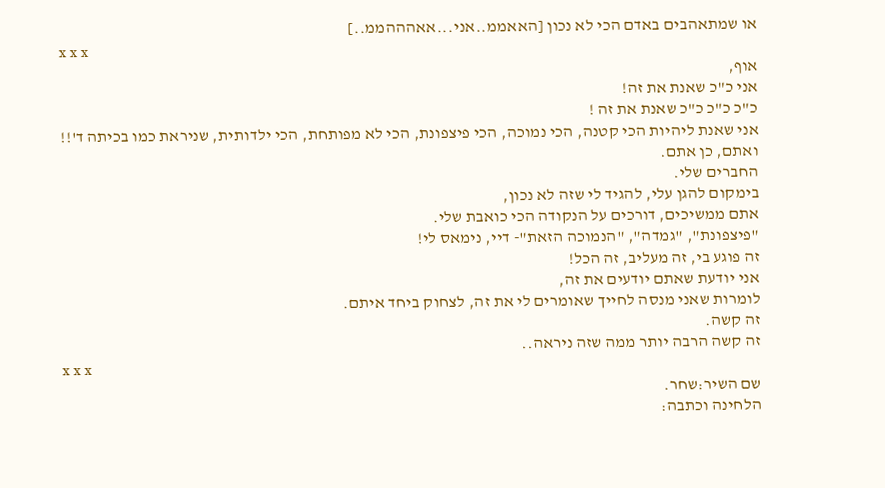או שמתאהבים באדם הכי לא נכון [האאממ..אני...אאהההממ..]
x x x
אוף,
אני כ"כ שאנת את זה!
כ"כ כ"כ כ"כ שאנת את זה !
אני שאנת ליהיות הכי קטנה, הכי נמוכה, הכי פיצפונת, הכי לא מפותחת, הכי ילדותית, שניראת כמו בכיתה ד'!!
ואתם, כן אתם.
החברים שלי.
בימקום להגן עלי, להגיד לי שזה לא נכון,
אתם ממשיכים, דורכים על הנקודה הכי כואבת שלי.
"פיצפונת", "גמדה", "הנמוכה הזאת"- דיי, נימאס לי!
זה פוגע בי, זה מעליב, זה הכל!
אני יודעת שאתם יודעים את זה,
לומרות שאני מנסה לחייך שאומרים לי את זה, לצחוק ביחד איתם.
זה קשה.
זה קשה הרבה יותר ממה שזה ניראה..
x x x
שם השיר:שחר.
הלחינה וכתבה: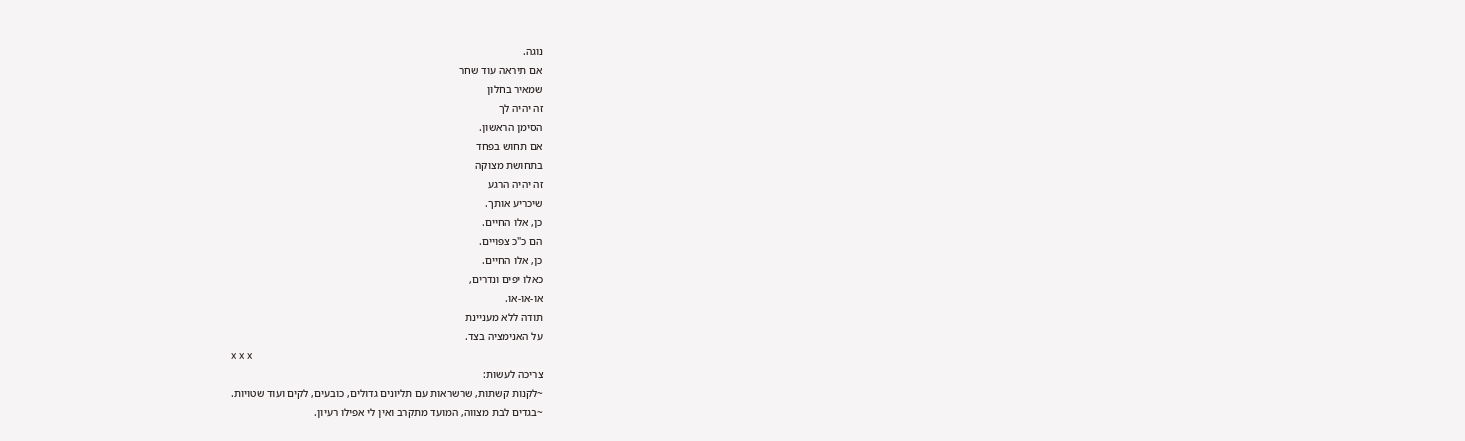נוגה.
אם תיראה עוד שחר
שמאיר בחלון
זה יהיה לך
הסימן הראשון.
אם תחוש בפחד
בתחושת מצוקה
זה יהיה הרגע
שיכריע אותך.
כן, אלו החיים.
הם כ"כ צפויים.
כן, אלו החיים.
כאלו יפים ונדרים,
או-או-או.
תודה ללא מעניינת
על האנימציה בצד.
x x x
צריכה לעשות:
~לקנות קשתות, שרשראות עם תליונים גדולים, כובעים, לקים ועוד שטויות.
~בגדים לבת מצווה, המועד מתקרב ואין לי אפילו רעיון.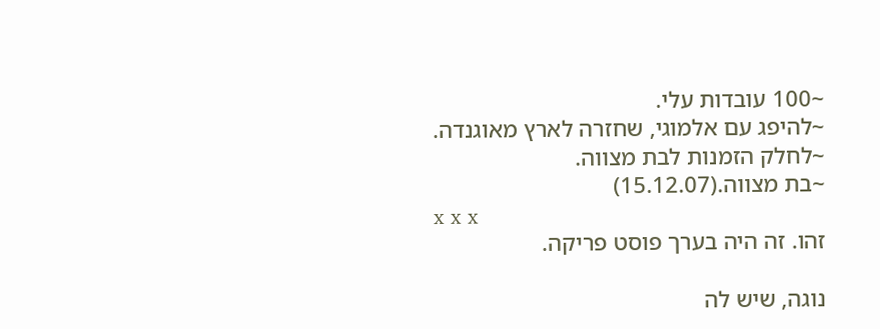~100 עובדות עלי.
~להיפג עם אלמוגי, שחזרה לארץ מאוגנדה.
~לחלק הזמנות לבת מצווה.
~בת מצווה.(15.12.07)
x x x
זהו. זה היה בערך פוסט פריקה.

נוגה, שיש לה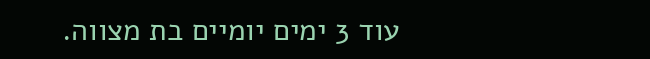עוד 3 ימים יומיים בת מצווה.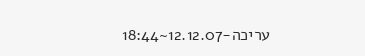עריכה-12.12.07~18:44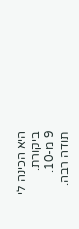היא הכינה לי ביקורת.
9 מ-10.
תודה רבה.